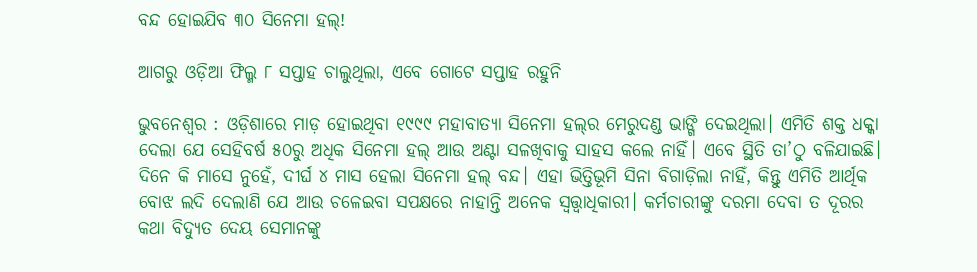ବନ୍ଦ ହୋଇଯିବ ୩୦ ସିନେମା ହଲ୍‌!

ଆଗରୁ ଓଡ଼ିଆ ଫିଲ୍ମ ୮ ସପ୍ତାହ ଚାଲୁଥିଲା, ଏବେ ଗୋଟେ ସପ୍ତାହ ରହୁନି

ଭୁବନେଶ୍ବର : ଓଡ଼ିଶାରେ ମାଡ଼ ହୋଇଥିବା ୧୯୯୯ ମହାବାତ୍ୟା ସିନେମା ହଲ୍‌ର ମେରୁଦଣ୍ଡ ‌ଭାଙ୍ଗି ଦେଇଥିଲା। ଏମିତି ଶକ୍ତ ଧକ୍କା ଦେଲା ଯେ ସେହିବର୍ଷ ୫୦ରୁ ଅଧିକ ସିନେମା ହଲ୍‌ ଆଉ ଅଣ୍ଟା ସଳଖିବାକୁ ସାହସ କଲେ ନାହିଁ। ଏବେ ସ୍ଥିତି ତା’ଠୁ ବଳିଯାଇଛି। ଦିନେ କି ମାସେ ନୁହେଁ, ଦୀର୍ଘ ୪ ମାସ ହେଲା ସିନେମା ହଲ୍‌ ବନ୍ଦ। ଏହା ଭିତ୍ତିଭୂମି ସିନା ବିଗାଡ଼ିଲା ନାହିଁ, କିନ୍ତୁ ‌ଏମିତି ଆର୍ଥିକ ବୋଝ ଲଦି ଦେଲାଣି ଯେ ଆଉ ଚଳେଇବା ସପକ୍ଷରେ ନାହାନ୍ତି ଅନେକ ସ୍ବତ୍ତ୍ବାଧିକାରୀ। କର୍ମଚାରୀଙ୍କୁ ଦରମା ଦେବା ତ ଦୂରର କଥା ବିଦ୍ୟୁତ ଦେୟ ସେମାନଙ୍କୁ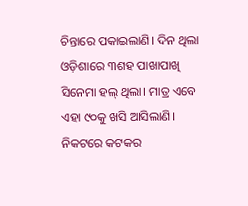ଚିନ୍ତାରେ ପକାଇଲାଣି। ଦିନ ଥିଲା ଓଡ଼ିଶାରେ ୩ଶହ ପାଖାପାଖି ସିନେମା ହଲ୍‌ ଥିଲା। ମାତ୍ର ଏବେ ଏହା ୯୦କୁ ଖସି ଆସିଲାଣି। ନିକଟରେ କଟକର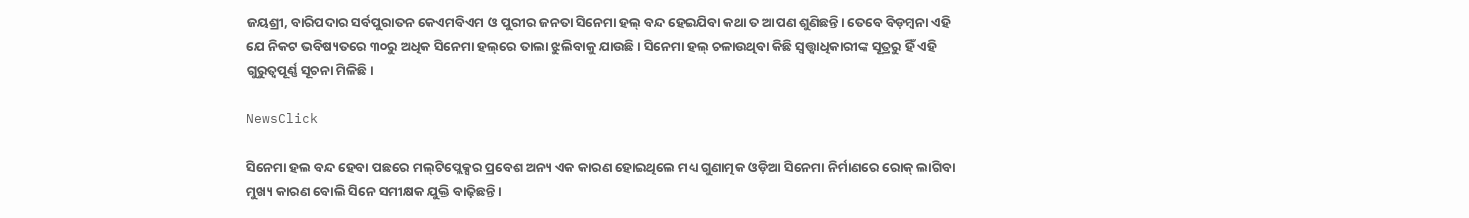ଜୟଶ୍ରୀ, ବାରିପଦାର ସର୍ବପୁରାତନ କେଏମବିଏମ ଓ ପୁରୀର ଜନତା ସିନେମା ହଲ୍‌ ବନ୍ଦ ହେଇଯିବା କଥା ତ ଆପଣ ଶୁଣିଛନ୍ତି। ତେବେ ବିଡ଼ମ୍ବନା ଏହି ଯେ ନିକଟ ଭବିଷ୍ୟତରେ ୩୦ରୁ ଅଧିକ ସିନେମା ହଲ୍‌ରେ ତାଲା ଝୁଲିବାକୁ ଯାଉଛି। ସିନେମା ହଲ୍‌ ଚଳାଉଥିବା କିଛି ସ୍ବତ୍ତ୍ବାଧିକାରୀଙ୍କ ସୂତ୍ରରୁ ହିଁ ଏହି ଗୁରୁତ୍ବପୂର୍ଣ୍ଣ ସୂଚନା ମିଳିଛି।

NewsClick

ସିନେମା ହଲ ବନ୍ଦ ହେବା ପଛରେ ମଲ୍‌ଟିପ୍ଲେକ୍ସର ପ୍ରବେଶ ଅନ୍ୟ ଏକ କାରଣ ହୋଇଥିଲେ ମଧ୍ୟ ଗୁଣାତ୍ମକ ଓଡ଼ିଆ ସିନେମା ନିର୍ମାଣରେ ରୋକ୍‌ ଲାଗିବା ମୁଖ୍ୟ କାରଣ ବୋଲି ସିନେ ସମୀକ୍ଷକ ଯୁକ୍ତି ବାଢ଼ିଛନ୍ତି।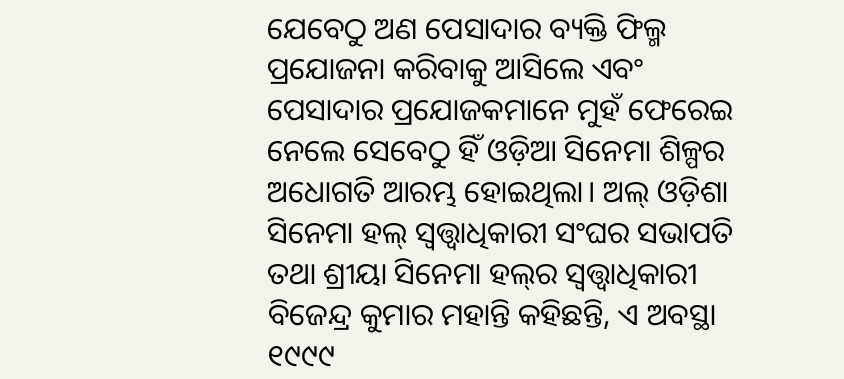ଯେବେଠୁ ଅଣ ପେସାଦାର ବ୍ୟକ୍ତି ଫିଲ୍ମ ପ୍ରଯୋଜନା କରିବାକୁ ଆସିଲେ ଏବଂ ପେସାଦାର ପ୍ରଯୋଜକମାନେ ମୁହଁ ଫେରେଇ ନେଲେ ସେବେଠୁ ହିଁ ଓଡ଼ିଆ ସିନେମା ଶିଳ୍ପର ଅଧୋଗତି ଆରମ୍ଭ ହୋଇଥିଲା। ଅଲ୍‌ ଓଡ଼ିଶା ସିନେମା ହଲ୍‌ ସ୍ବତ୍ତ୍ବାଧିକାରୀ ସଂଘର ସଭାପତି ତଥା ଶ୍ରୀୟା ସିନେମା ହଲ୍‌ର ସ୍ବତ୍ତ୍ବାଧିକାରୀ ବିଜେନ୍ଦ୍ର କୁମାର ମହାନ୍ତି କହିଛନ୍ତି, ଏ ଅବସ୍ଥା ୧୯୯୯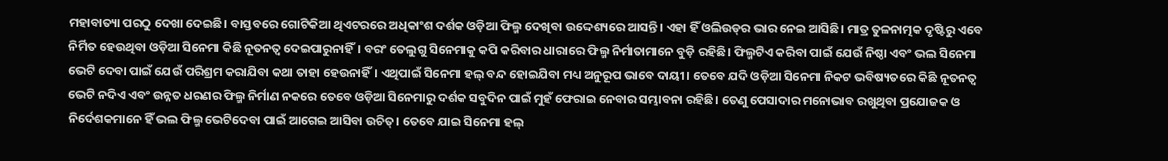ମହାବାତ୍ୟା ପରଠୁ ଦେଖା ଦେଇଛି। ବାସ୍ତବରେ ଗୋଟିକିଆ ଥିଏଟରରେ ଅଧିକାଂଶ ଦର୍ଶକ ଓଡ଼ିଆ ଫିଲ୍ମ ଦେଖିବା ଉଦ୍ଦେଶ୍ୟରେ ଆସନ୍ତି। ଏହା ହିଁ ଓଲିଉଡ୍‌ର ଭାର ନେଇ ଆସିଛି। ମାତ୍ର ତୁଳନାତ୍ମକ ଦୃଷ୍ଟିରୁ ଏବେ ନିର୍ମିତ ହେଉଥିବା ଓଡ଼ିଆ ସିନେମା କିଛି ନୂତନତ୍ବ ଦେଇପାରୁନାହିଁ। ବରଂ ତେଲୁଗୁ ସିନେମାକୁ କପି କରିବାର ଧାରାରେ ଫିଲ୍ମ ନିର୍ମାତାମାନେ ବୁଡ଼ି ରହିଛି। ଫିଲ୍ମଟିଏ କରିବା ପାଇଁ ଯେଉଁ ନିଷ୍ଠା ଏବଂ ଭଲ ସିନେମା ଭେଟି ଦେବା ପାଇଁ ଯେଉଁ ପରିଶ୍ରମ କରାଯିବା କଥା ତାହା ହେଉନାହିଁ। ଏଥିପାଇଁ ସିନେମା ହଲ୍‌ ବନ୍ଦ ହୋଇଯିବା ମଧ୍ୟ ଅନୁରୂପ ଭାବେ ଦାୟୀ। ତେବେ ଯଦି ଓଡ଼ିଆ ସିନେମା ନିକଟ ଭବିଷ୍ୟତରେ କିଛି ନୂତନତ୍ବ ଭେଟି ନଦିଏ ଏବଂ ଉନ୍ନତ ଧରଣର ଫିଲ୍ମ ନିର୍ମାଣ ନକରେ ତେବେ ଓଡ଼ିଆ ସିନେମାରୁ ଦର୍ଶକ ସବୁଦିନ ପାଇଁ ମୁହଁ ଫେରାଇ ନେବାର ସମ୍ଭାବନା ରହିଛି। ତେଣୁ ପେସାଦାର ମନୋଭାବ ରଖୁଥିବା ପ୍ରଯୋଜକ ଓ ନିର୍ଦେଶକମାନେ ହିଁ ଭଲ ଫିଲ୍ମ ଭେଟିଦେବା ପାଇଁ ଆଗେଇ ଆସିବା ଉଚିତ୍‌। ତେବେ ଯାଇ ସିନେମା ହଲ୍‌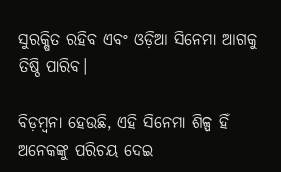ସୁରକ୍ଷିତ ରହିବ ଏବଂ ଓଡ଼ିଆ ସିନେମା ଆଗକୁ ତିଷ୍ଠି ପାରିବ।

ବିଡ଼ମ୍ବନା ହେଉଛି, ଏହି ସିନେମା ଶିଳ୍ପ ହିଁ ଅନେକଙ୍କୁ ପରିଚୟ ଦେଇ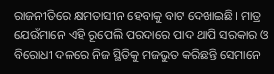ରାଜନୀତିରେ କ୍ଷମତାସୀନ ହେବାକୁ ବାଟ ‌ଦେଖାଇଛି। ମାତ୍ର ଯେଉଁମାନେ ଏହି ରୂପେଲି ପରଦାରେ ପାଦ ଥାପି ସରକାର ଓ ବିରୋଧୀ ଦଳରେ ନିଜ ସ୍ଥିତିକୁ ମଜଭୁତ କରିଛନ୍ତି ସେମାନେ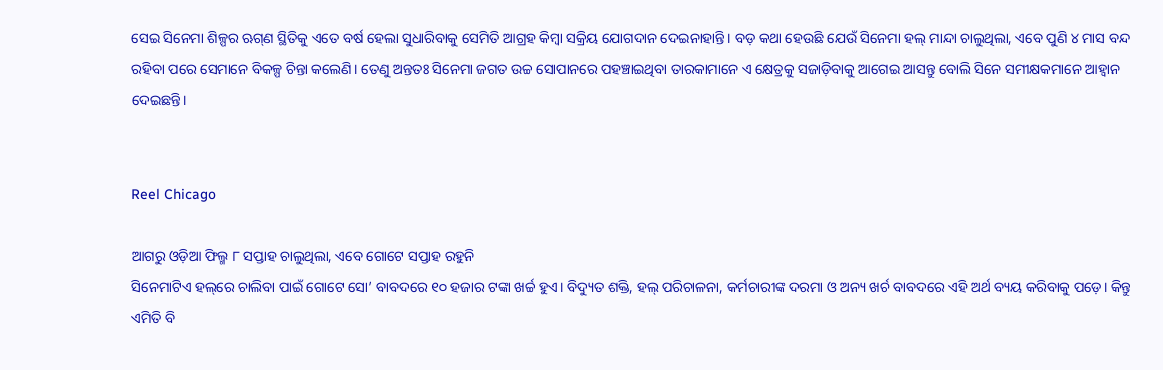ସେଇ ସିନେମା ଶିଳ୍ପର ଋଗ୍‌ଣ ସ୍ଥିତିକୁ ଏତେ ବର୍ଷ ହେଲା ସୁଧାରିବାକୁ ସେମିତି ଆଗ୍ରହ କିମ୍ବା ସକ୍ରିୟ ଯୋଗଦାନ ଦେଇନାହାନ୍ତି। ବଡ଼ କଥା ହେଉଛି ଯେଉଁ ସିନେମା ହଲ୍‌ ମାନ୍ଦା ଚାଲୁଥିଲା, ଏବେ ପୁଣି ୪ ମାସ ବନ୍ଦ ରହିବା ପରେ ସେମାନେ ବିକଳ୍ପ ଚିନ୍ତା କଲେଣି। ତେଣୁ ଅନ୍ତତଃ ସିନେମା ଜଗତ ଉଚ୍ଚ ସୋପାନରେ ପହଞ୍ଚାଇଥିବା ତାରକାମାନେ ଏ କ୍ଷେତ୍ରକୁ ସଜାଡ଼ିବାକୁ ଆଗେଇ ଆସନ୍ତୁ ବୋଲି ସିନେ ସମୀକ୍ଷକମାନେ ଆହ୍ବାନ ଦେଇଛନ୍ତି।


Reel Chicago

ଆଗରୁ ଓଡ଼ିଆ ଫିଲ୍ମ ୮ ସପ୍ତାହ ଚାଲୁଥିଲା, ଏବେ ଗୋଟେ ସପ୍ତାହ ରହୁନି
ସିନେମାଟିଏ ହଲ୍‌ରେ ଚାଲିବା ପାଇଁ ଗୋଟେ ସୋ’ ବାବଦରେ ୧୦ ହଜାର ଟଙ୍କା ଖର୍ଚ୍ଚ ହୁଏ। ବିଦ୍ୟୁତ ଶକ୍ତି, ହଲ୍‌ ପରିଚାଳନା, କର୍ମଚାରୀଙ୍କ ଦରମା ଓ ଅନ୍ୟ ଖର୍ଚ ବାବଦରେ ଏହି ଅର୍ଥ ବ୍ୟୟ କରିବାକୁ ପଡ଼େ। କିନ୍ତୁ ଏମିତି ବି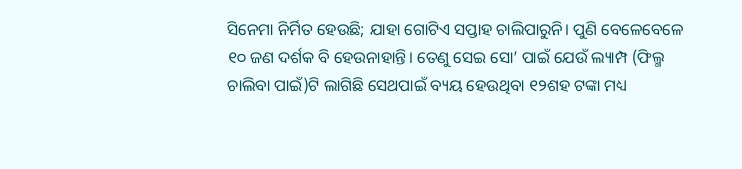ସିନେମା ନିର୍ମିତ ହେଉଛି; ଯାହା ଗୋଟିଏ ସପ୍ତାହ ଚାଲିପାରୁନି। ପୁଣି ବେଳେବେଳେ ୧୦ ଜଣ ଦର୍ଶକ ବି ହେଉନାହାନ୍ତି। ତେଣୁ ସେଇ ସୋ’ ପାଇଁ ଯେଉଁ ଲ୍ୟାମ୍ପ (ଫିଲ୍ମ ଚାଲିବା ପାଇଁ)ଟି ଲାଗିଛି ସେଥପାଇଁ ବ୍ୟୟ ହେଉଥିବା ୧୨ଶହ ଟଙ୍କା ମଧ୍ୟ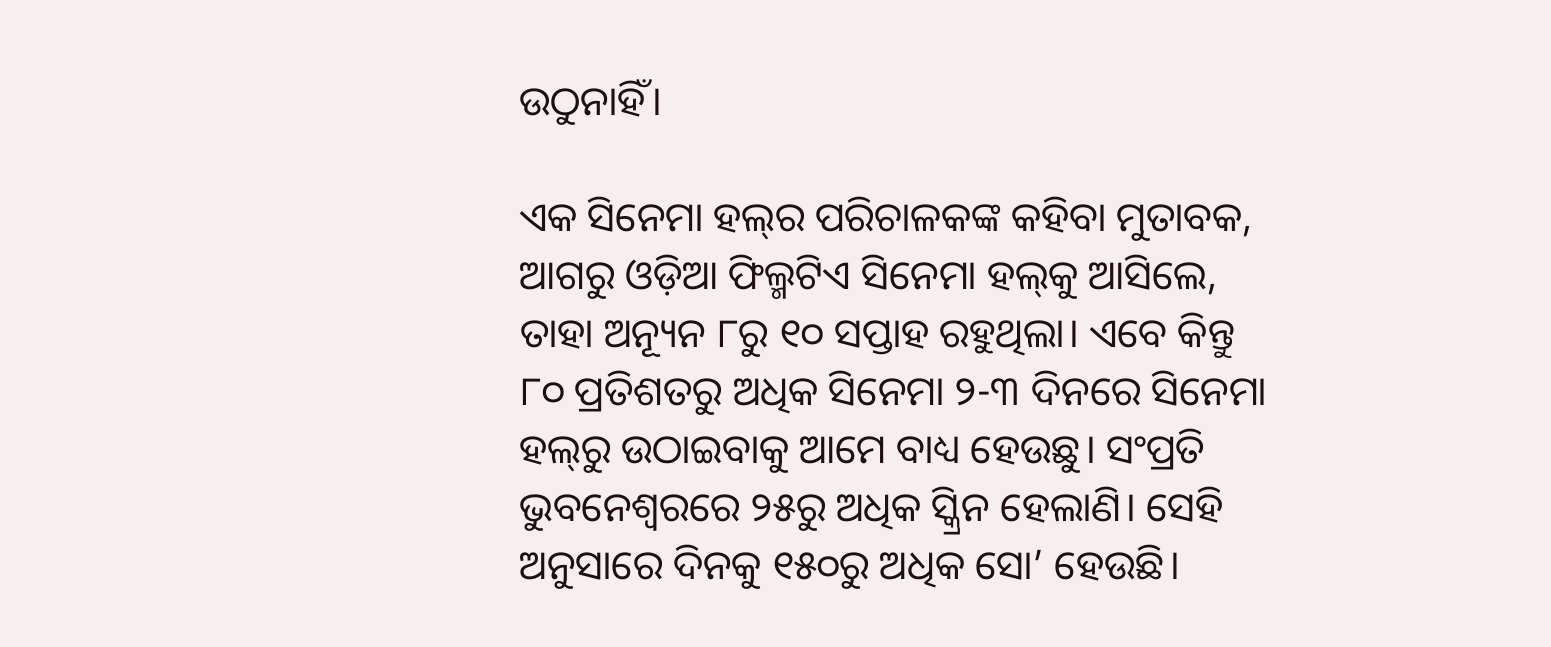ଉଠୁନାହିଁ।

ଏକ ସିନେମା ହଲ୍‌ର ପରିଚାଳକଙ୍କ କହିବା ମୁତାବକ, ଆଗରୁ ଓଡ଼ିଆ ଫିଲ୍ମଟିଏ ସିନେମା ହଲ୍‌କୁ ଆସିଲେ, ତାହା ଅନ୍ୟୂନ ୮ରୁ ୧୦ ସପ୍ତାହ ରହୁଥିଲା। ଏବେ କିନ୍ତୁ ୮୦ ପ୍ରତିଶତରୁ ଅଧିକ ସିନେମା ୨-୩ ଦି‌ନରେ ସିନେମା ହଲ୍‌ରୁ ଉଠାଇବାକୁ ଆମେ ବାଧ୍ୟ ହେଉଛୁ। ସଂପ୍ରତି ଭୁବନେଶ୍ବରରେ ୨୫ରୁ ଅଧିକ ସ୍କ୍ରିନ ହେଲାଣି। ସେହି ଅନୁସାରେ ଦିନକୁ ୧୫୦ରୁ ଅଧିକ ସୋ’ ହେଉଛି।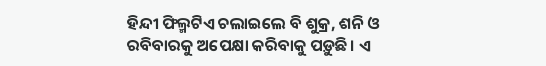ହିନ୍ଦୀ ଫିଲ୍ମଟିଏ ଚଲାଇଲେ ବି ଶୁକ୍ର, ଶନି ଓ ରବିବାରକୁ ଅପେକ୍ଷା କରିବାକୁ ପଡ଼ୁଛି। ଏ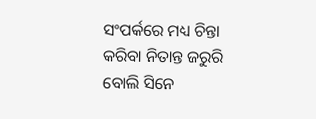ସଂପର୍କରେ ମଧ୍ୟ ଚିନ୍ତା କରିବା ନିତାନ୍ତ ଜରୁରି ବୋଲି ସିନେ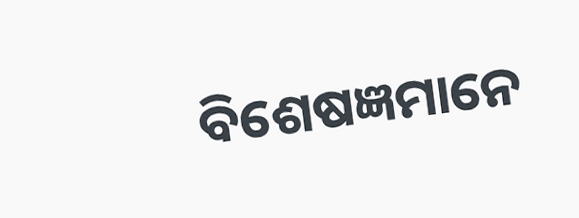ବିଶେଷଜ୍ଞମାନେ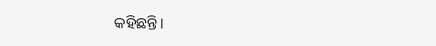କହିଛନ୍ତି।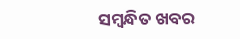ସମ୍ବନ୍ଧିତ ଖବର